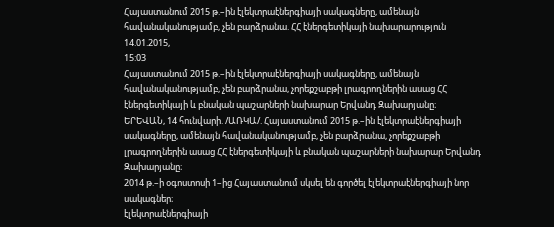Հայաստանում 2015 թ.–ին էլեկտրաէներգիայի սակագները, ամենայն հավանականությամբ, չեն բարձրանա. ՀՀ էներգետիկայի նախարարություն
14.01.2015,
15:03
Հայաստանում 2015 թ.–ին էլեկտրաէներգիայի սակագները, ամենայն հավանականությամբ, չեն բարձրանա, չորեքշաբթի լրագրողներին ասաց ՀՀ էներգետիկայի և բնական պաշարների նախարար Երվանդ Զախարյանը։
ԵՐԵՎԱՆ, 14 հունվարի. /ԱՌԿԱ/. Հայաստանում 2015 թ.–ին էլեկտրաէներգիայի սակագները, ամենայն հավանականությամբ, չեն բարձրանա, չորեքշաբթի լրագրողներին ասաց ՀՀ էներգետիկայի և բնական պաշարների նախարար Երվանդ Զախարյանը։
2014 թ.–ի օգոստոսի 1–ից Հայաստանում սկսել են գործել էլեկտրաէներգիայի նոր սակագներ։
էլեկտրաէներգիայի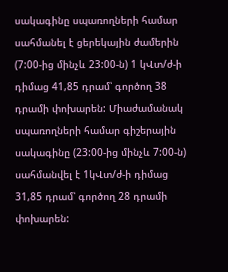սակագինը սպառողների համար սահմանել է ցերեկային ժամերին (7:00-ից մինչև 23:00-ն) 1 կՎտ/ժ-ի դիմաց 41,85 դրամ՝ գործող 38 դրամի փոխարեն: Միաժամանակ սպառողների համար գիշերային սակագինը (23:00-ից մինչև 7:00-ն) սահմանվել է 1կՎտ/ժ-ի դիմաց 31,85 դրամ՝ գործող 28 դրամի փոխարեն: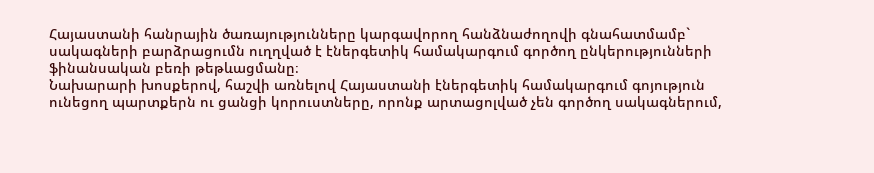Հայաստանի հանրային ծառայությունները կարգավորող հանձնաժողովի գնահատմամբ` սակագների բարձրացումն ուղղված է էներգետիկ համակարգում գործող ընկերությունների ֆինանսական բեռի թեթևացմանը։
Նախարարի խոսքերով, հաշվի առնելով Հայաստանի էներգետիկ համակարգում գոյություն ունեցող պարտքերն ու ցանցի կորուստները, որոնք արտացոլված չեն գործող սակագներում,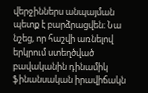վերջիններս անպայման պետք է բարձրացվեն։ Նա նշեց, որ հաշվի առնելով երկրում ստեղծված բավականին դինամիկ ֆինանսական իրավիճակն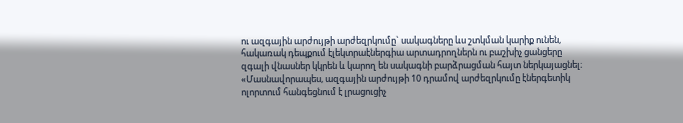ու ազգային արժույթի արժեզրկումը` սակագները ևս շտկման կարիք ունեն, հակառակ դեպքում էլեկտրաէներգիա արտադրողներն ու բաշխիչ ցանցերը զգալի վնասներ կկրեն և կարող են սակագնի բարձրացման հայտ ներկայացնել։
«Մասնավորապես, ազգային արժույթի 10 դրամով արժեզրկումը էներգետիկ ոլորտում հանգեցնում է լրացուցիչ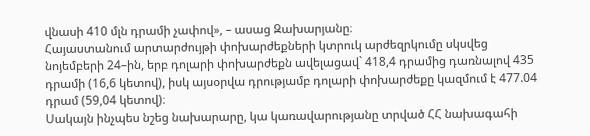վնասի 410 մլն դրամի չափով», – ասաց Զախարյանը։
Հայաստանում արտարժույթի փոխարժեքների կտրուկ արժեզրկումը սկսվեց նոյեմբերի 24–ին, երբ դոլարի փոխարժեքն ավելացավ` 418,4 դրամից դառնալով 435 դրամի (16,6 կետով), իսկ այսօրվա դրությամբ դոլարի փոխարժեքը կազմում է 477.04 դրամ (59,04 կետով)։
Սակայն ինչպես նշեց նախարարը, կա կառավարությանը տրված ՀՀ նախագահի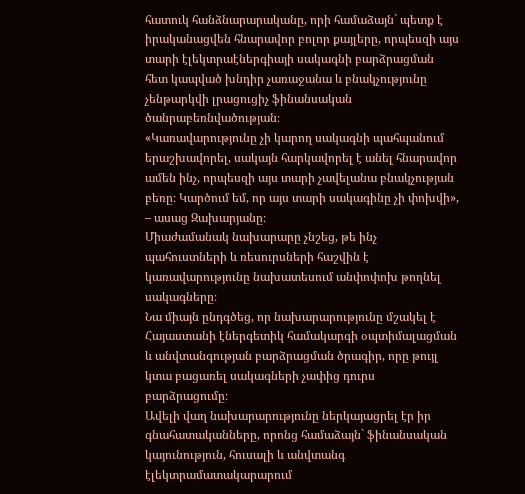հատուկ հանձնարարականը, որի համաձայն` պետք է իրականացվեն հնարավոր բոլոր քայլերը, որպեսզի այս տարի էլեկտրաէներգիայի սակագնի բարձրացման հետ կապված խնդիր չառաջանա և բնակչությունը չենթարկվի լրացուցիչ ֆինանսական ծանրաբեռնվածության։
«Կառավարությունը չի կարող սակագնի պահպանում երաշխավորել, սակայն հարկավորել է անել հնարավոր ամեն ինչ, որպեսզի այս տարի չավելանա բնակչության բեռը։ Կարծում եմ, որ այս տարի սակագինը չի փոխվի», – ասաց Զախարյանը։
Միաժամանակ նախարարը չնշեց, թե ինչ պահուստների և ռեսուրսների հաշվին է կառավարությունը նախատեսում անփոփոխ թողնել սակագները։
Նա միայն ընդգծեց, որ նախարարությունը մշակել է Հայաստանի էներգետիկ համակարգի օպտիմալացման և անվտանգության բարձրացման ծրագիր, որը թույլ կտա բացառել սակագների չափից դուրս բարձրացումը։
Ավելի վաղ նախարարությունը ներկայացրել էր իր գնահատականները, որոնց համաձայն` ֆինանսական կայունություն, հուսալի և անվտանգ էլեկտրամատակարարում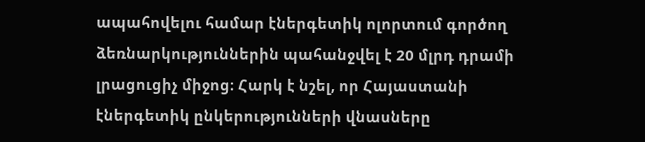ապահովելու համար էներգետիկ ոլորտում գործող ձեռնարկություններին պահանջվել է 20 մլրդ դրամի լրացուցիչ միջոց։ Հարկ է նշել, որ Հայաստանի էներգետիկ ընկերությունների վնասները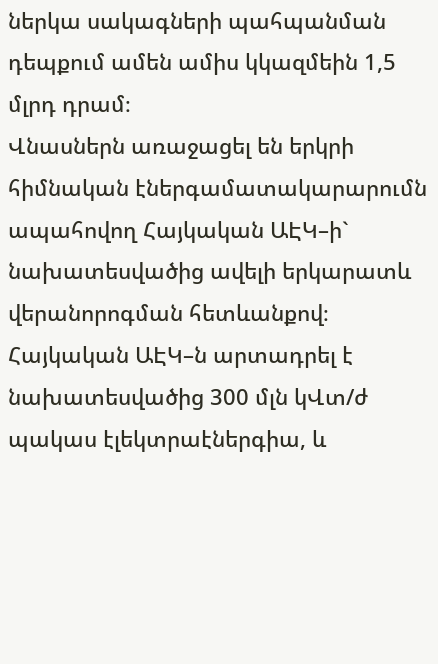ներկա սակագների պահպանման դեպքում ամեն ամիս կկազմեին 1,5 մլրդ դրամ։
Վնասներն առաջացել են երկրի հիմնական էներգամատակարարումն ապահովող Հայկական ԱԷԿ–ի` նախատեսվածից ավելի երկարատև վերանորոգման հետևանքով։ Հայկական ԱԷԿ–ն արտադրել է նախատեսվածից 300 մլն կՎտ/ժ պակաս էլեկտրաէներգիա, և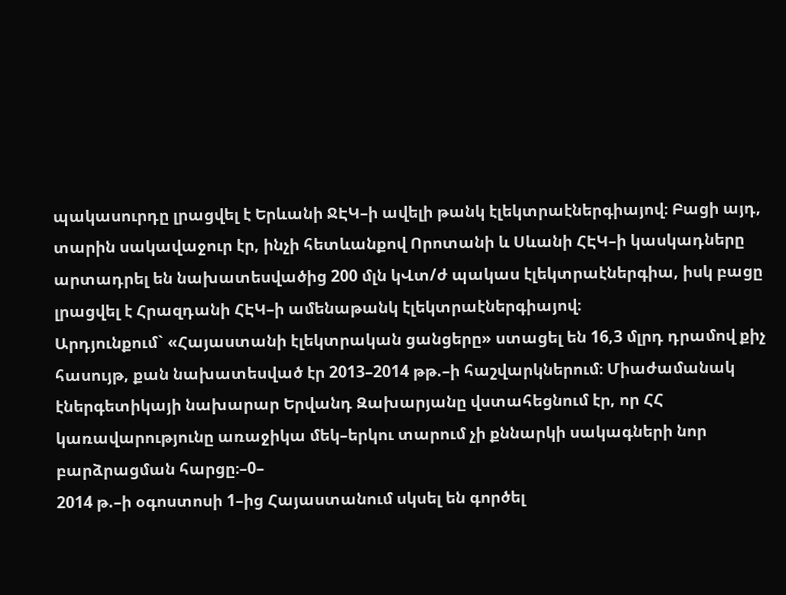պակասուրդը լրացվել է Երևանի ՋԷԿ–ի ավելի թանկ էլեկտրաէներգիայով։ Բացի այդ, տարին սակավաջուր էր, ինչի հետևանքով Որոտանի և Սևանի ՀԷԿ–ի կասկադները արտադրել են նախատեսվածից 200 մլն կՎտ/ժ պակաս էլեկտրաէներգիա, իսկ բացը լրացվել է Հրազդանի ՀԷԿ–ի ամենաթանկ էլեկտրաէներգիայով։
Արդյունքում` «Հայաստանի էլեկտրական ցանցերը» ստացել են 16,3 մլրդ դրամով քիչ հասույթ, քան նախատեսված էր 2013–2014 թթ.–ի հաշվարկներում։ Միաժամանակ էներգետիկայի նախարար Երվանդ Զախարյանը վստահեցնում էր, որ ՀՀ կառավարությունը առաջիկա մեկ–երկու տարում չի քննարկի սակագների նոր բարձրացման հարցը։–0–
2014 թ.–ի օգոստոսի 1–ից Հայաստանում սկսել են գործել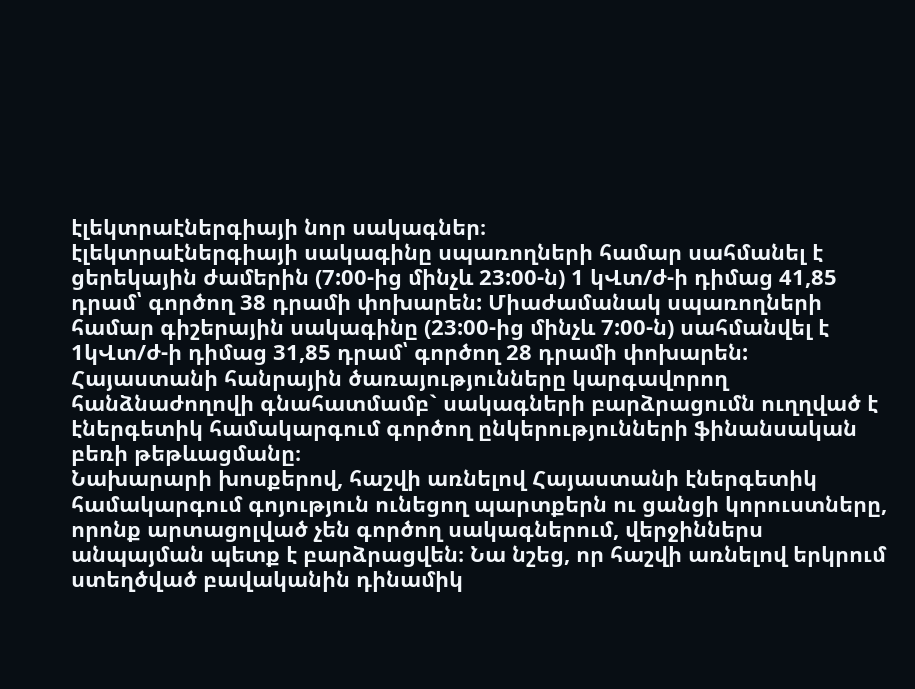էլեկտրաէներգիայի նոր սակագներ։
էլեկտրաէներգիայի սակագինը սպառողների համար սահմանել է ցերեկային ժամերին (7:00-ից մինչև 23:00-ն) 1 կՎտ/ժ-ի դիմաց 41,85 դրամ՝ գործող 38 դրամի փոխարեն: Միաժամանակ սպառողների համար գիշերային սակագինը (23:00-ից մինչև 7:00-ն) սահմանվել է 1կՎտ/ժ-ի դիմաց 31,85 դրամ՝ գործող 28 դրամի փոխարեն:
Հայաստանի հանրային ծառայությունները կարգավորող հանձնաժողովի գնահատմամբ` սակագների բարձրացումն ուղղված է էներգետիկ համակարգում գործող ընկերությունների ֆինանսական բեռի թեթևացմանը։
Նախարարի խոսքերով, հաշվի առնելով Հայաստանի էներգետիկ համակարգում գոյություն ունեցող պարտքերն ու ցանցի կորուստները, որոնք արտացոլված չեն գործող սակագներում, վերջիններս անպայման պետք է բարձրացվեն։ Նա նշեց, որ հաշվի առնելով երկրում ստեղծված բավականին դինամիկ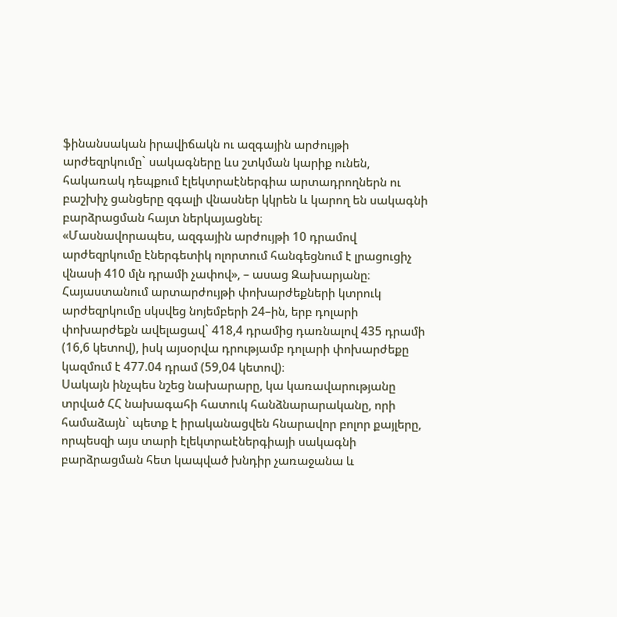ֆինանսական իրավիճակն ու ազգային արժույթի արժեզրկումը` սակագները ևս շտկման կարիք ունեն, հակառակ դեպքում էլեկտրաէներգիա արտադրողներն ու բաշխիչ ցանցերը զգալի վնասներ կկրեն և կարող են սակագնի բարձրացման հայտ ներկայացնել։
«Մասնավորապես, ազգային արժույթի 10 դրամով արժեզրկումը էներգետիկ ոլորտում հանգեցնում է լրացուցիչ վնասի 410 մլն դրամի չափով», – ասաց Զախարյանը։
Հայաստանում արտարժույթի փոխարժեքների կտրուկ արժեզրկումը սկսվեց նոյեմբերի 24–ին, երբ դոլարի փոխարժեքն ավելացավ` 418,4 դրամից դառնալով 435 դրամի (16,6 կետով), իսկ այսօրվա դրությամբ դոլարի փոխարժեքը կազմում է 477.04 դրամ (59,04 կետով)։
Սակայն ինչպես նշեց նախարարը, կա կառավարությանը տրված ՀՀ նախագահի հատուկ հանձնարարականը, որի համաձայն` պետք է իրականացվեն հնարավոր բոլոր քայլերը, որպեսզի այս տարի էլեկտրաէներգիայի սակագնի բարձրացման հետ կապված խնդիր չառաջանա և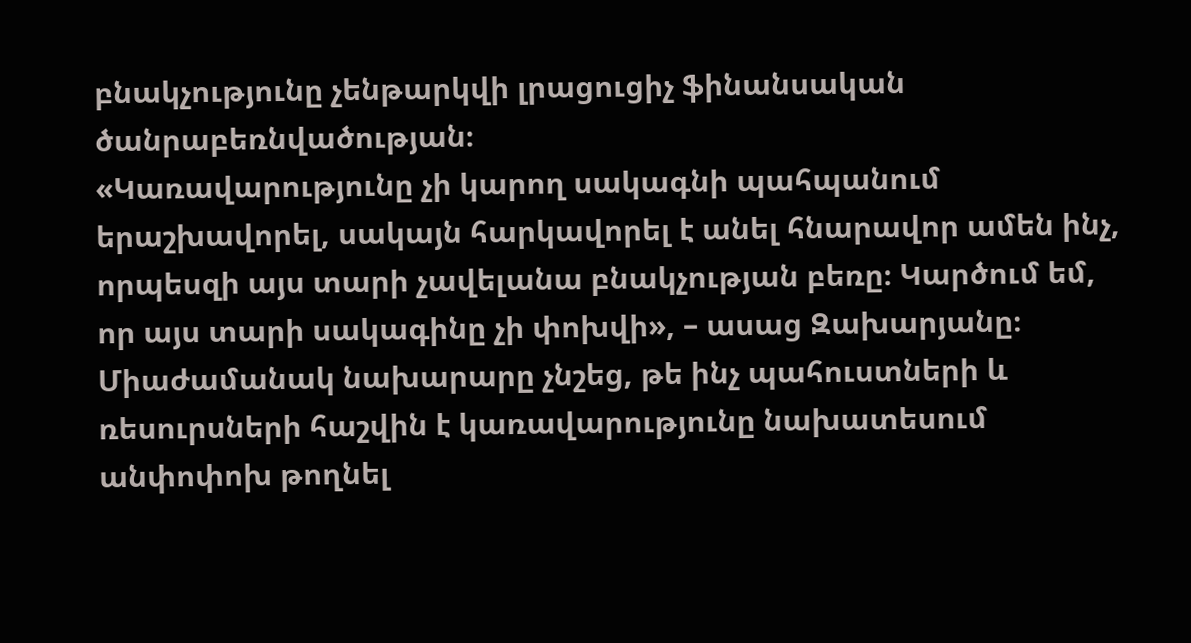բնակչությունը չենթարկվի լրացուցիչ ֆինանսական ծանրաբեռնվածության։
«Կառավարությունը չի կարող սակագնի պահպանում երաշխավորել, սակայն հարկավորել է անել հնարավոր ամեն ինչ, որպեսզի այս տարի չավելանա բնակչության բեռը։ Կարծում եմ, որ այս տարի սակագինը չի փոխվի», – ասաց Զախարյանը։
Միաժամանակ նախարարը չնշեց, թե ինչ պահուստների և ռեսուրսների հաշվին է կառավարությունը նախատեսում անփոփոխ թողնել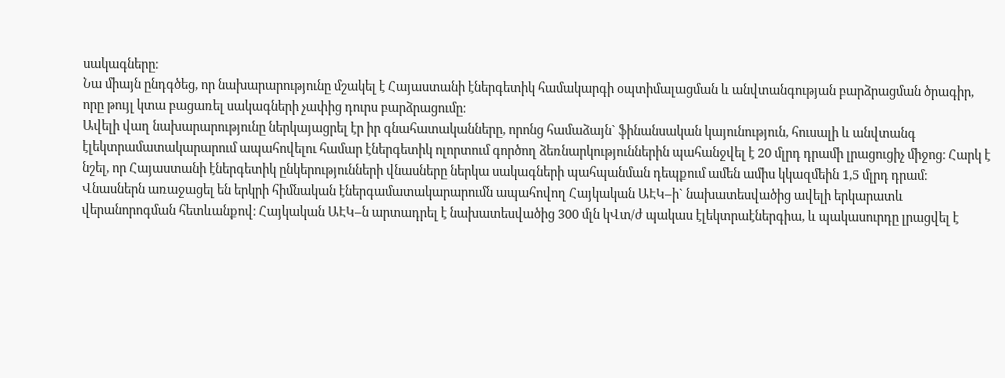սակագները։
Նա միայն ընդգծեց, որ նախարարությունը մշակել է Հայաստանի էներգետիկ համակարգի օպտիմալացման և անվտանգության բարձրացման ծրագիր, որը թույլ կտա բացառել սակագների չափից դուրս բարձրացումը։
Ավելի վաղ նախարարությունը ներկայացրել էր իր գնահատականները, որոնց համաձայն` ֆինանսական կայունություն, հուսալի և անվտանգ էլեկտրամատակարարում ապահովելու համար էներգետիկ ոլորտում գործող ձեռնարկություններին պահանջվել է 20 մլրդ դրամի լրացուցիչ միջոց։ Հարկ է նշել, որ Հայաստանի էներգետիկ ընկերությունների վնասները ներկա սակագների պահպանման դեպքում ամեն ամիս կկազմեին 1,5 մլրդ դրամ։
Վնասներն առաջացել են երկրի հիմնական էներգամատակարարումն ապահովող Հայկական ԱԷԿ–ի` նախատեսվածից ավելի երկարատև վերանորոգման հետևանքով։ Հայկական ԱԷԿ–ն արտադրել է նախատեսվածից 300 մլն կՎտ/ժ պակաս էլեկտրաէներգիա, և պակասուրդը լրացվել է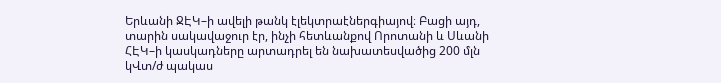Երևանի ՋԷԿ–ի ավելի թանկ էլեկտրաէներգիայով։ Բացի այդ, տարին սակավաջուր էր, ինչի հետևանքով Որոտանի և Սևանի ՀԷԿ–ի կասկադները արտադրել են նախատեսվածից 200 մլն կՎտ/ժ պակաս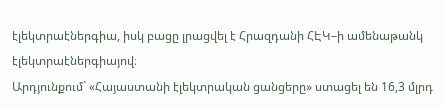էլեկտրաէներգիա, իսկ բացը լրացվել է Հրազդանի ՀԷԿ–ի ամենաթանկ էլեկտրաէներգիայով։
Արդյունքում` «Հայաստանի էլեկտրական ցանցերը» ստացել են 16,3 մլրդ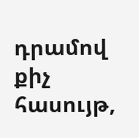դրամով քիչ հասույթ,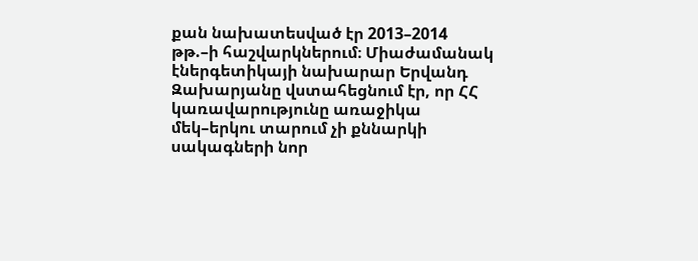քան նախատեսված էր 2013–2014 թթ.–ի հաշվարկներում։ Միաժամանակ էներգետիկայի նախարար Երվանդ Զախարյանը վստահեցնում էր, որ ՀՀ կառավարությունը առաջիկա մեկ–երկու տարում չի քննարկի սակագների նոր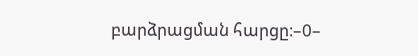բարձրացման հարցը։–0–